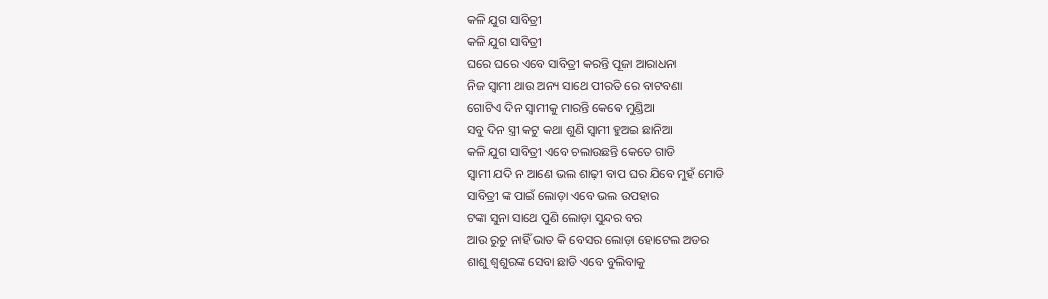କଳି ଯୁଗ ସାବିତ୍ରୀ
କଳି ଯୁଗ ସାବିତ୍ରୀ
ଘରେ ଘରେ ଏବେ ସାବିତ୍ରୀ କରନ୍ତି ପୂଜା ଆରାଧନା
ନିଜ ସ୍ୱାମୀ ଥାଉ ଅନ୍ୟ ସାଥେ ପୀରତି ରେ ବାଟବଣା
ଗୋଟିଏ ଦିନ ସ୍ୱାମୀକୁ ମାରନ୍ତି କେଵେ ମୁଣ୍ଡିଆ
ସବୁ ଦିନ ସ୍ତ୍ରୀ କଟୁ କଥା ଶୁଣି ସ୍ୱାମୀ ହୁଅଇ ଛାନିଆ
କଳି ଯୁଗ ସାବିତ୍ରୀ ଏବେ ଚଲାଉଛନ୍ତି କେତେ ଗାଡି
ସ୍ୱାମୀ ଯଦି ନ ଆଣେ ଭଲ ଶାଢ଼ୀ ବାପ ଘର ଯିବେ ମୁହଁ ମୋଡି
ସାବିତ୍ରୀ ଙ୍କ ପାଇଁ ଲୋଡ଼ା ଏବେ ଭଲ ଉପହାର
ଟଙ୍କା ସୁନା ସାଥେ ପୁଣି ଲୋଡ଼ା ସୁନ୍ଦର ବର
ଆଉ ରୁଚୁ ନାହିଁ ଭାତ କି ବେସର ଲୋଡ଼ା ହୋଟେଲ ଅଡର
ଶାଶୁ ଶ୍ୱଶୁରଙ୍କ ସେବା ଛାଡି ଏବେ ବୁଲିବାକୁ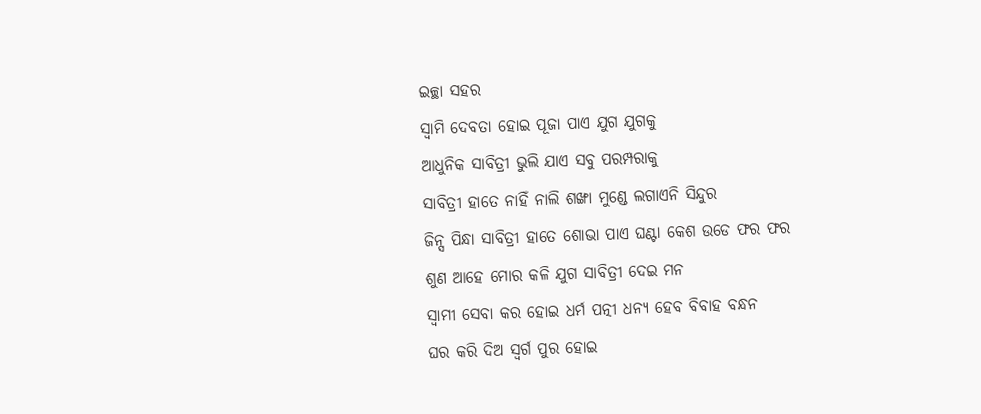ଇଚ୍ଛା ସହର
ସ୍ଵାମି ଦେବତା ହୋଇ ପୂଜା ପାଏ ଯୁଗ ଯୁଗକୁ
ଆଧୁନିକ ସାବିତ୍ରୀ ଭୁଲି ଯାଏ ସବୁ ପରମ୍ପରାକୁ
ସାବିତ୍ରୀ ହାତେ ନାହିଁ ନାଲି ଶଙ୍ଖା ମୁଣ୍ଡେ ଲଗାଏନି ସିନ୍ଦୁର
ଜିନ୍ସ ପିନ୍ଧା ସାବିତ୍ରୀ ହାତେ ଶୋଭା ପାଏ ଘଣ୍ଟା କେଶ ଉଡେ ଫର ଫର
ଶୁଣ ଆହେ ମୋର କଳି ଯୁଗ ସାବିତ୍ରୀ ଦେଇ ମନ
ସ୍ୱାମୀ ସେବା କର ହୋଇ ଧର୍ମ ପତ୍ନୀ ଧନ୍ୟ ହେବ ବିବାହ ବନ୍ଧନ
ଘର କରି ଦିଅ ସ୍ୱର୍ଗ ପୁର ହୋଇ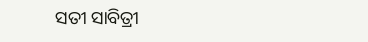ସତୀ ସାବିତ୍ରୀ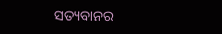ସତ୍ୟବାନର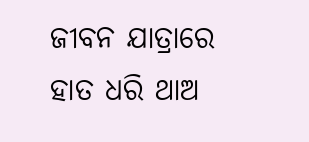ଜୀବନ ଯାତ୍ରାରେ ହାତ ଧରି ଥାଅ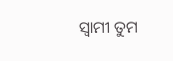ସ୍ୱାମୀ ତୁମ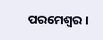ପରମେଶ୍ୱର ।